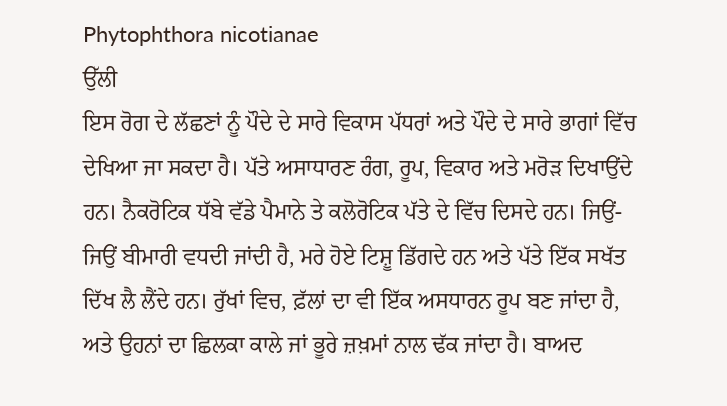Phytophthora nicotianae
ਉੱਲੀ
ਇਸ ਰੋਗ ਦੇ ਲੱਛਣਾਂ ਨੂੰ ਪੌਦੇ ਦੇ ਸਾਰੇ ਵਿਕਾਸ ਪੱਧਰਾਂ ਅਤੇ ਪੌਦੇ ਦੇ ਸਾਰੇ ਭਾਗਾਂ ਵਿੱਚ ਦੇਖਿਆ ਜਾ ਸਕਦਾ ਹੈ। ਪੱਤੇ ਅਸਾਧਾਰਣ ਰੰਗ, ਰੂਪ, ਵਿਕਾਰ ਅਤੇ ਮਰੋੜ ਦਿਖਾਉਂਦੇ ਹਨ। ਨੈਕਰੋਟਿਕ ਧੱਬੇ ਵੱਡੇ ਪੈਮਾਨੇ ਤੇ ਕਲੋਰੋਟਿਕ ਪੱਤੇ ਦੇ ਵਿੱਚ ਦਿਸਦੇ ਹਨ। ਜਿਉਂ-ਜਿਉਂ ਬੀਮਾਰੀ ਵਧਦੀ ਜਾਂਦੀ ਹੈ, ਮਰੇ ਹੋਏ ਟਿਸ਼ੂ ਡਿੱਗਦੇ ਹਨ ਅਤੇ ਪੱਤੇ ਇੱਕ ਸਖੱਤ ਦਿੱਖ ਲੈ ਲੈਂਦੇ ਹਨ। ਰੁੱਖਾਂ ਵਿਚ, ਫ਼ੱਲਾਂ ਦਾ ਵੀ ਇੱਕ ਅਸਧਾਰਨ ਰੂਪ ਬਣ ਜਾਂਦਾ ਹੈ, ਅਤੇ ਉਹਨਾਂ ਦਾ ਛਿਲਕਾ ਕਾਲੇ ਜਾਂ ਭੂਰੇ ਜ਼ਖ਼ਮਾਂ ਨਾਲ ਢੱਕ ਜਾਂਦਾ ਹੈ। ਬਾਅਦ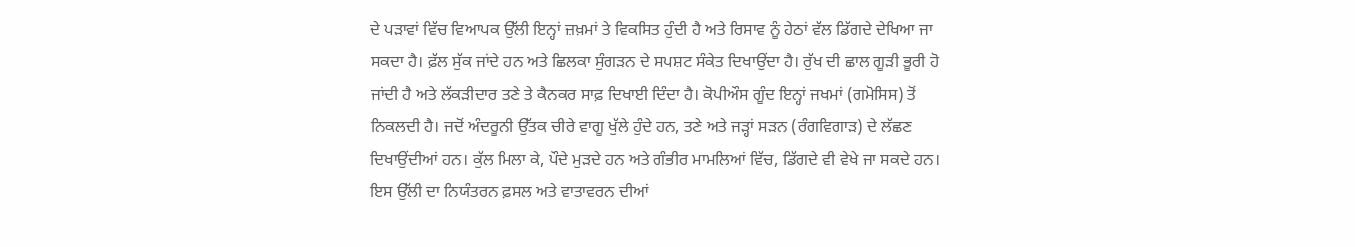ਦੇ ਪੜਾਵਾਂ ਵਿੱਚ ਵਿਆਪਕ ਉੱਲੀ ਇਨ੍ਹਾਂ ਜ਼ਖ਼ਮਾਂ ਤੇ ਵਿਕਸਿਤ ਹੁੰਦੀ ਹੈ ਅਤੇ ਰਿਸਾਵ ਨੂੰ ਹੇਠਾਂ ਵੱਲ ਡਿੱਗਦੇ ਦੇਖਿਆ ਜਾ ਸਕਦਾ ਹੈ। ਫ਼ੱਲ ਸੁੱਕ ਜਾਂਦੇ ਹਨ ਅਤੇ ਛਿਲਕਾ ਸੁੰਗੜਨ ਦੇ ਸਪਸ਼ਟ ਸੰਕੇਤ ਦਿਖਾਉਂਦਾ ਹੈ। ਰੁੱਖ ਦੀ ਛਾਲ ਗੂੜੀ ਭੂਰੀ ਹੋ ਜਾਂਦੀ ਹੈ ਅਤੇ ਲੱਕੜੀਦਾਰ ਤਣੇ ਤੇ ਕੈਨਕਰ ਸਾਫ਼ ਦਿਖਾਈ ਦਿੰਦਾ ਹੈ। ਕੋਪੀਔਸ ਗੂੰਦ ਇਨ੍ਹਾਂ ਜਖਮਾਂ (ਗਮੋਸਿਸ) ਤੋਂ ਨਿਕਲਦੀ ਹੈ। ਜਦੋਂ ਅੰਦਰੂਨੀ ਉੱਤਕ ਚੀਰੇ ਵਾਗੂ ਖੁੱਲੇ ਹੁੰਦੇ ਹਨ, ਤਣੇ ਅਤੇ ਜੜ੍ਹਾਂ ਸੜਨ (ਰੰਗਵਿਗਾੜ) ਦੇ ਲੱਛਣ ਦਿਖਾਉਂਦੀਆਂ ਹਨ। ਕੁੱਲ ਮਿਲਾ ਕੇ, ਪੌਦੇ ਮੁੜਦੇ ਹਨ ਅਤੇ ਗੰਭੀਰ ਮਾਮਲਿਆਂ ਵਿੱਚ, ਡਿੱਗਦੇ ਵੀ ਵੇਖੇ ਜਾ ਸਕਦੇ ਹਨ।
ਇਸ ਉੱਲੀ ਦਾ ਨਿਯੰਤਰਨ ਫ਼ਸਲ ਅਤੇ ਵਾਤਾਵਰਨ ਦੀਆਂ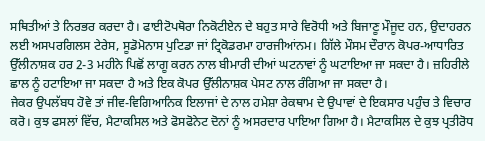ਸਥਿਤੀਆਂ ਤੇ ਨਿਰਭਰ ਕਰਦਾ ਹੈ। ਫਾਈਟੋਪਥੋਰਾ ਨਿਕੋਟੀਏਨ ਦੇ ਬਹੁਤ ਸਾਰੇ ਵਿਰੋਧੀ ਅਤੇ ਬਿਜਾਣੂ ਮੌਜੂਦ ਹਨ, ਉਦਾਹਰਨ ਲਈ ਅਸਪਰਗਿਲਸ ਟੇਰੇਸ, ਸੂਡੋਮੋਨਾਸ ਪੁਟਿਡਾ ਜਾਂ ਟ੍ਰਿਕੋਡਰਮਾ ਹਾਰਜੀਆਂਨਮ। ਗਿੱਲੇ ਮੌਸਮ ਦੌਰਾਨ ਕੋਪਰ-ਆਧਾਰਿਤ ਉੱਲੀਨਾਸ਼ਕ ਹਰ 2-3 ਮਹੀਨੇ ਪਿਛੋਂ ਲਾਗੂ ਕਰਨ ਨਾਲ ਬੀਮਾਰੀ ਦੀਆਂ ਘਟਨਾਵਾਂ ਨੂੰ ਘਟਾਇਆ ਜਾ ਸਕਦਾ ਹੈ। ਜ਼ਹਿਰੀਲੇ ਛਾਲ ਨੂੰ ਹਟਾਇਆ ਜਾ ਸਕਦਾ ਹੈ ਅਤੇ ਇਕ ਕੋਪਰ ਉੱਲੀਨਾਸ਼ਕ ਪੇਸਟ ਨਾਲ ਰੰਗਿਆ ਜਾ ਸਕਦਾ ਹੈ।
ਜੇਕਰ ਉਪਲੱਬਧ ਹੋਵੇ ਤਾਂ ਜੀਵ-ਵਿਗਿਆਨਿਕ ਇਲਾਜਾਂ ਦੇ ਨਾਲ ਹਮੇਸ਼ਾ ਰੇਕਥਾਮ ਦੇ ਉਪਾਵਾਂ ਦੇ ਇਕਸਾਰ ਪਹੁੰਚ ਤੇ ਵਿਚਾਰ ਕਰੋ। ਕੁਝ ਫਸਲਾਂ ਵਿੱਚ, ਮੈਟਾਕਸਿਲ ਅਤੇ ਫੋਸਫੋਨੇਟ ਦੋਨਾਂ ਨੂੰ ਅਸਰਦਾਰ ਪਾਇਆ ਗਿਆ ਹੈ। ਮੈਟਾਕਸਿਲ ਦੇ ਕੁਝ ਪ੍ਰਤੀਰੋਧ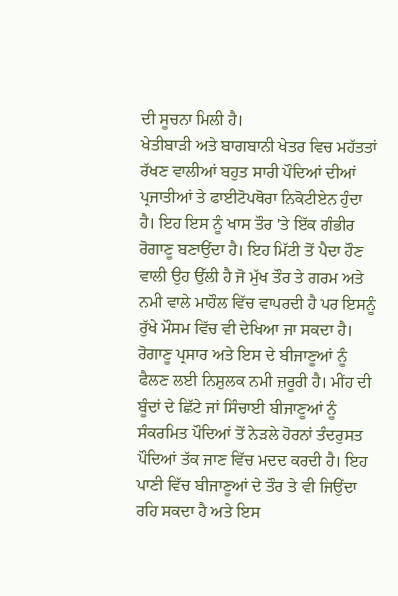ਦੀ ਸੂਚਨਾ ਮਿਲੀ ਹੈ।
ਖੇਤੀਬਾੜੀ ਅਤੇ ਬਾਗਬਾਨੀ ਖੇਤਰ ਵਿਚ ਮਹੱਤਤਾਂ ਰੱਖਣ ਵਾਲੀਆਂ ਬਹੁਤ ਸਾਰੀ ਪੌਦਿਆਂ ਦੀਆਂ ਪ੍ਰਜਾਤੀਆਂ ਤੇ ਫਾਈਟੋਪਥੋਰਾ ਨਿਕੋਟੀਏਨ ਹੁੰਦਾ ਹੈ। ਇਹ ਇਸ ਨੂੰ ਖਾਸ ਤੌਰ 'ਤੇ ਇੱਕ ਗੰਭੀਰ ਰੋਗਾਣੂ ਬਣਾਉਂਦਾ ਹੈ। ਇਹ ਮਿੱਟੀ ਤੋਂ ਪੈਦਾ ਹੌਣ ਵਾਲੀ ਉਹ ਉੱਲੀ ਹੈ ਜੋ ਮੁੱਖ ਤੌਰ ਤੇ ਗਰਮ ਅਤੇ ਨਮੀ ਵਾਲੇ ਮਾਹੌਲ ਵਿੱਚ ਵਾਪਰਦੀ ਹੈ ਪਰ ਇਸਨੂੰ ਰੁੱਖੇ ਮੌਸਮ ਵਿੱਚ ਵੀ ਦੇਖਿਆ ਜਾ ਸਕਦਾ ਹੈ। ਰੋਗਾਣੂ ਪ੍ਰਸਾਰ ਅਤੇ ਇਸ ਦੇ ਬੀਜਾਣੂਆਂ ਨੂੰ ਫੈਲਣ ਲਈ ਨਿਸ਼ੁਲਕ ਨਮੀ ਜ਼ਰੂਰੀ ਹੈ। ਮੀਂਹ ਦੀ ਬੂੰਦਾਂ ਦੇ ਛਿੱਟੇ ਜਾਂ ਸਿੰਚਾਈ ਬੀਜਾਣੂਆਂ ਨੂੰ ਸੰਕਰਮਿਤ ਪੌਦਿਆਂ ਤੋਂ ਨੇੜਲੇ ਹੋਰਨਾਂ ਤੰਦਰੁਸਤ ਪੌਦਿਆਂ ਤੱਕ ਜਾਣ ਵਿੱਚ ਮਦਦ ਕਰਦੀ ਹੈ। ਇਹ ਪਾਣੀ ਵਿੱਚ ਬੀਜਾਣੂਆਂ ਦੇ ਤੌਰ ਤੇ ਵੀ ਜਿਉਂਦਾ ਰਹਿ ਸਕਦਾ ਹੈ ਅਤੇ ਇਸ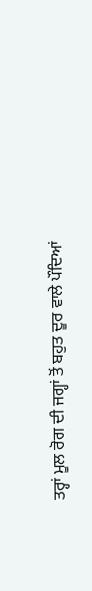ਤਰ੍ਹਾਂ ਮੂਲ ਰੋਗ ਦੀ ਜਗ੍ਹਾਂ ਤੋਂ ਬਹੁਤ ਦੂਰ ਵਾਲੇ ਪੌਦਿਆਂ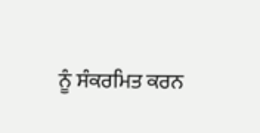ਨੂੰ ਸੰਕਰਮਿਤ ਕਰਨ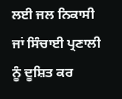ਲਈ ਜਲ ਨਿਕਾਸੀ ਜਾਂ ਸਿੰਚਾਈ ਪ੍ਰਣਾਲੀ ਨੂੰ ਦੂਸ਼ਿਤ ਕਰ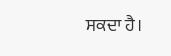ਸਕਦਾ ਹੈ।